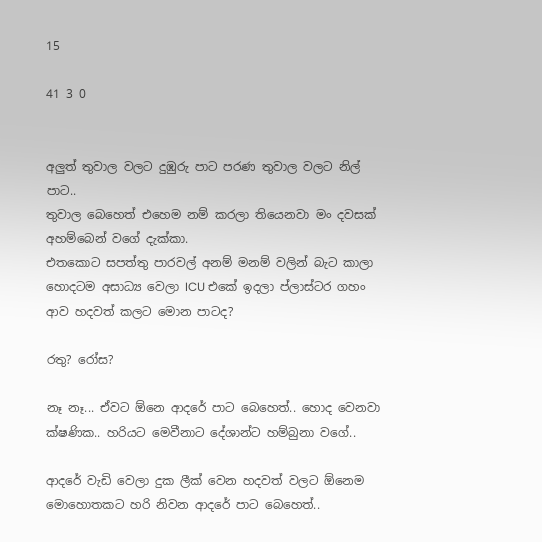15

41 3 0


අලුත් තුවාල වලට දුඹුරු පාට පරණ තුවාල වලට නිල් පාට..
තුවාල බෙහෙත් එහෙම නම් කරලා තියෙනවා මං දවසක් අහම්බෙන් වගේ දැක්කා.
එතකොට සපත්තු පාරවල් අනම් මනම් වලින් බැට කාලා හොදටම අසාධ්‍ය වෙලා ICU එකේ ඉදලා ප්ලාස්ටර ගහං ආව හදවත් කලට මොන පාටද?

රතු? රෝස?

නෑ නෑ... ඒවට ඕනෙ ආදරේ පාට බෙහෙත්.. හොද වෙනවා ක්ෂණික.. හරියට මෙවීනාට දේශාන්ට හම්බුනා වගේ..

ආදරේ වැඩි වෙලා දුක ලීක් වෙන හදවත් වලට ඕනෙම මොහොතකට හරි නිවන ආදරේ පාට බෙහෙත්..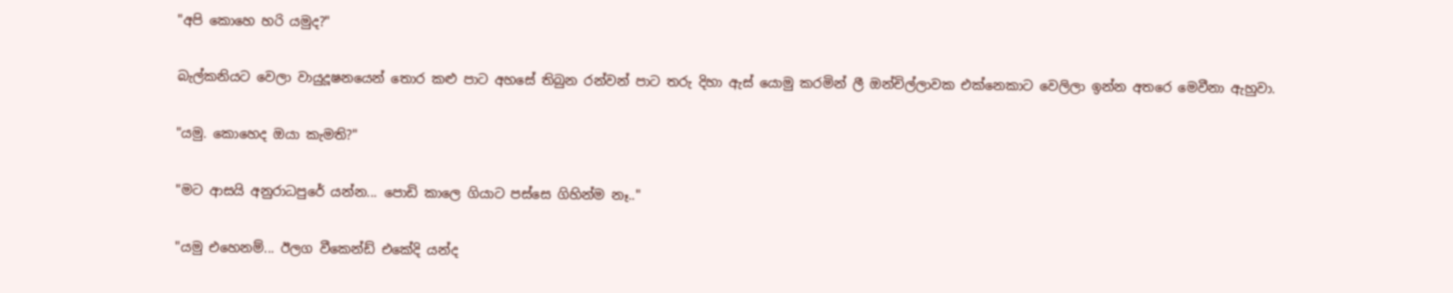"අපි කොහෙ හරි යමුද?"

බැල්කනියට වෙලා වායුදූෂනයෙන් තොර කළු පාට අහසේ තිබුන රන්වන් පාට තරු දිහා ඇස් යොමු කරමින් ලී ඔන්චිල්ලාවක එක්නෙකාට වෙලිලා ඉන්න අතරෙ මෙවීනා ඇහුවා.

"යමු. කොහෙද ඔයා කැමති?"

"මට ආසයි අනුරාධපුරේ යන්න... පොඩි කාලෙ ගියාට පස්සෙ ගිහින්ම නෑ.."

"යමු එහෙනම්... ඊලග වීකෙන්ඩ් එකේදි යන්ද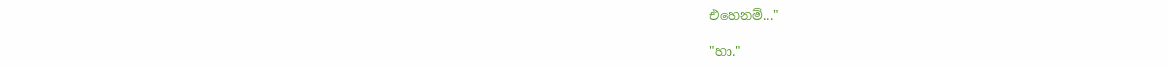එහෙනම්..."

"හා."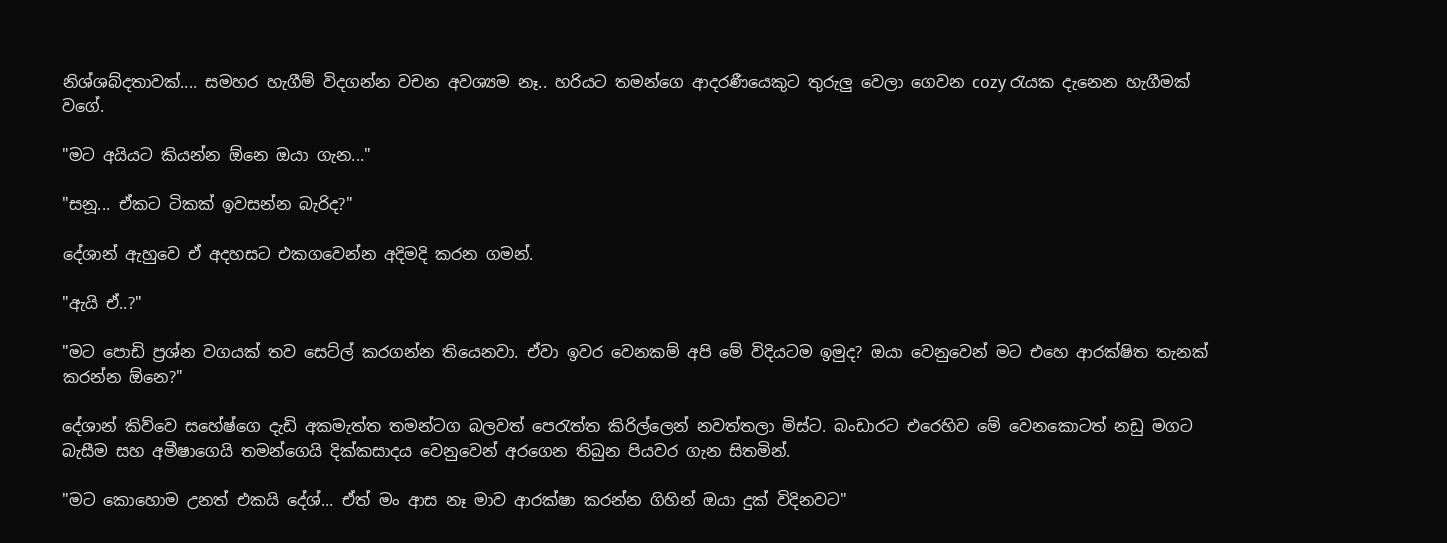නිශ්ශබ්දතාවක්.... සමහර හැගීම් විදගන්න වචන අවශ්‍යම නෑ.. හරියට තමන්ගෙ ආදරණීයෙකුට තුරුලු වෙලා ගෙවන cozy රැයක දැනෙන හැගීමක් වගේ.

"මට අයියට කියන්න ඕනෙ ඔයා ගැන..."

"සනූ... ඒකට ටිකක් ඉවසන්න බැරිද?"

දේශාන් ඇහුවෙ ඒ අදහසට එකගවෙන්න අදිමදි කරන ගමන්.

"ඇයි ඒ..?"

"මට පොඩි ප්‍රශ්න වගයක් තව සෙට්ල් කරගන්න තියෙනවා. ඒවා ඉවර වෙනකම් අපි මේ විදියටම ඉමුද? ඔයා වෙනුවෙන් මට එහෙ ආරක්ෂිත තැනක් කරන්න ඕනෙ?"

දේශාන් කිව්වෙ සහේෂ්ගෙ දැඩි අකමැත්ත තමන්ටග බලවත් පෙරැත්ත කිරිල්ලෙන් නවත්තලා මිස්ට. බංඩාරට එරෙහිව මේ වෙනකොටත් නඩු මගට බැසීම සහ අමීෂාගෙයි තමන්ගෙයි දික්කසාදය වෙනුවෙන් අරගෙන තිබුන පියවර ගැන සිතමින්.

"මට කොහොම උනත් එකයි දේශ්... ඒත් මං ආස නෑ මාව ආරක්ෂා කරන්න ගිහින් ඔයා දුක් විදිනවට"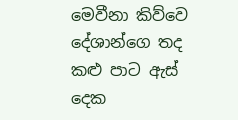මෙවීනා කිව්වෙ දේශාන්ගෙ තද කළු පාට ඇස් දෙක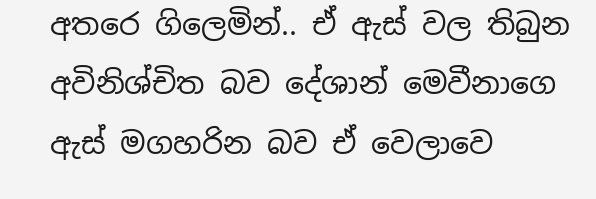අතරෙ ගිලෙමින්.. ඒ ඇස් වල තිබුන අවිනිශ්චිත බව දේශාන් මෙවීනාගෙ ඇස් මගහරින බව ඒ වෙලාවෙ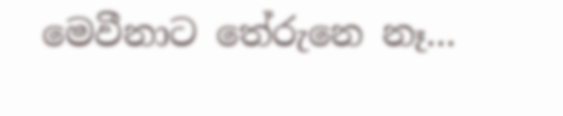මෙවීනාට තේරුනෙ නෑ...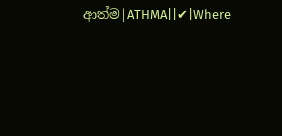ආත්ම|ATHMA||✔|Where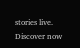stories live. Discover now